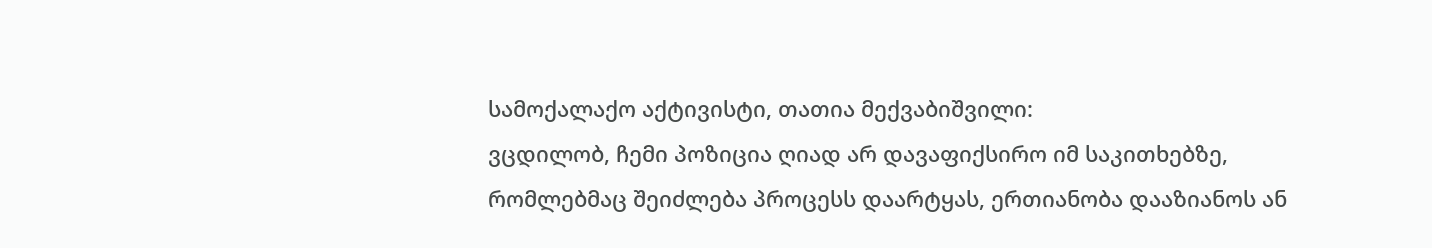სამოქალაქო აქტივისტი, თათია მექვაბიშვილი:
ვცდილობ, ჩემი პოზიცია ღიად არ დავაფიქსირო იმ საკითხებზე, რომლებმაც შეიძლება პროცესს დაარტყას, ერთიანობა დააზიანოს ან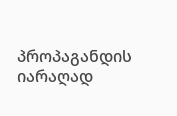პროპაგანდის იარაღად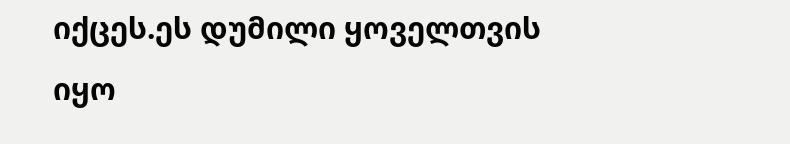იქცეს.ეს დუმილი ყოველთვის იყო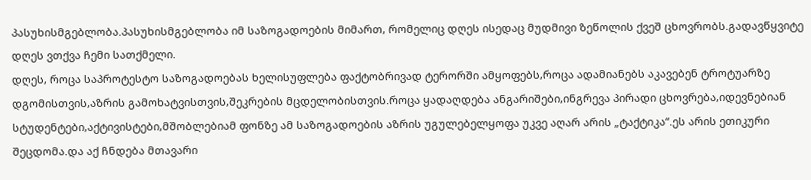პასუხისმგებლობა.პასუხისმგებლობა იმ საზოგადოების მიმართ, რომელიც დღეს ისედაც მუდმივი ზეწოლის ქვეშ ცხოვრობს.გადავწყვიტე დღეს ვთქვა ჩემი სათქმელი.
დღეს, როცა საპროტესტო საზოგადოებას ხელისუფლება ფაქტობრივად ტერორში ამყოფებს,როცა ადამიანებს აკავებენ ტროტუარზე დგომისთვის,აზრის გამოხატვისთვის,შეკრების მცდელობისთვის.როცა ყადაღდება ანგარიშები,ინგრევა პირადი ცხოვრება,იდევნებიან სტუდენტები,აქტივისტები,მშობლებიამ ფონზე ამ საზოგადოების აზრის უგულებელყოფა უკვე აღარ არის „ტაქტიკა“.ეს არის ეთიკური შეცდომა.და აქ ჩნდება მთავარი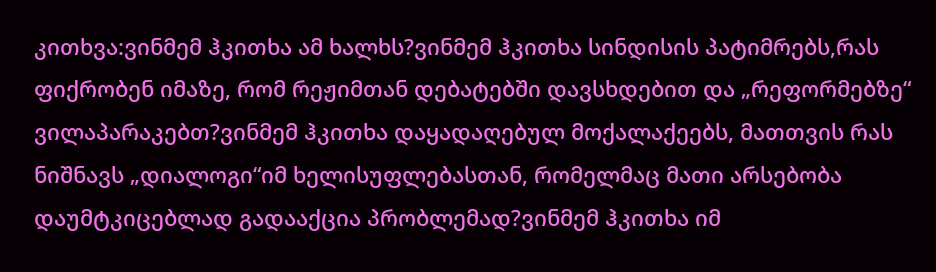კითხვა:ვინმემ ჰკითხა ამ ხალხს?ვინმემ ჰკითხა სინდისის პატიმრებს,რას ფიქრობენ იმაზე, რომ რეჟიმთან დებატებში დავსხდებით და „რეფორმებზე“ ვილაპარაკებთ?ვინმემ ჰკითხა დაყადაღებულ მოქალაქეებს, მათთვის რას ნიშნავს „დიალოგი“იმ ხელისუფლებასთან, რომელმაც მათი არსებობა დაუმტკიცებლად გადააქცია პრობლემად?ვინმემ ჰკითხა იმ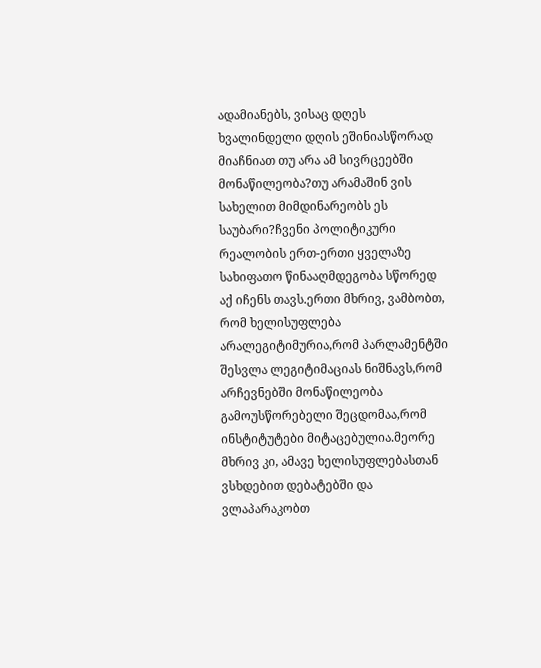ადამიანებს, ვისაც დღეს ხვალინდელი დღის ეშინიასწორად მიაჩნიათ თუ არა ამ სივრცეებში მონაწილეობა?თუ არამაშინ ვის სახელით მიმდინარეობს ეს საუბარი?ჩვენი პოლიტიკური რეალობის ერთ-ერთი ყველაზე სახიფათო წინააღმდეგობა სწორედ აქ იჩენს თავს.ერთი მხრივ, ვამბობთ, რომ ხელისუფლება არალეგიტიმურია,რომ პარლამენტში შესვლა ლეგიტიმაციას ნიშნავს,რომ არჩევნებში მონაწილეობა გამოუსწორებელი შეცდომაა,რომ ინსტიტუტები მიტაცებულია.მეორე მხრივ კი, ამავე ხელისუფლებასთან ვსხდებით დებატებში და ვლაპარაკობთ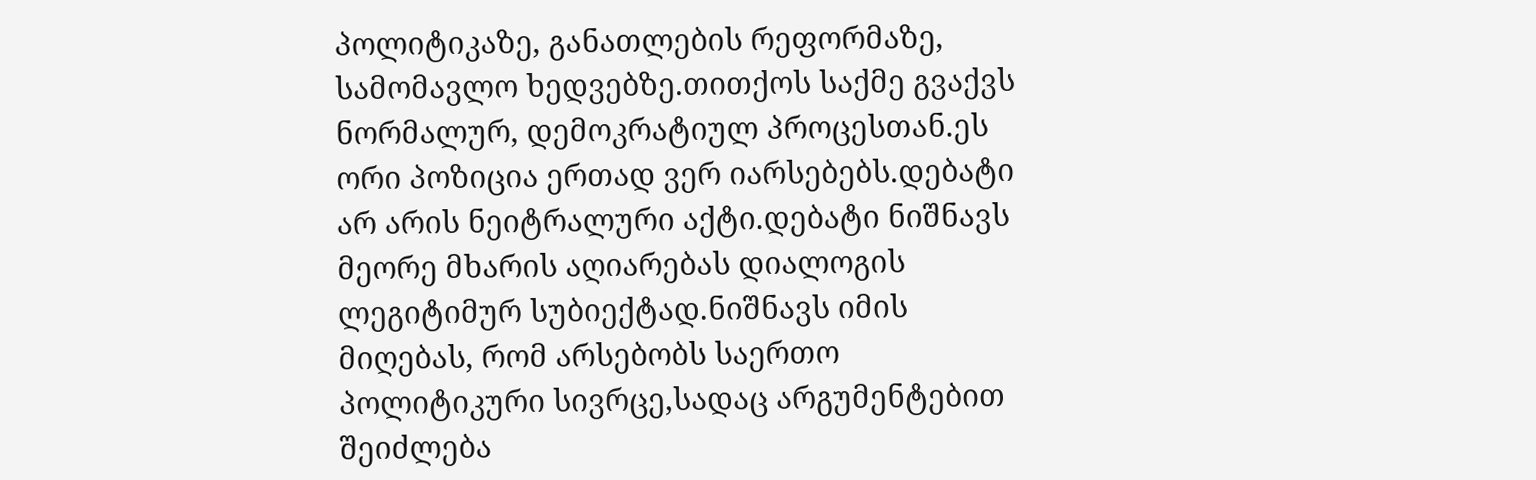პოლიტიკაზე, განათლების რეფორმაზე, სამომავლო ხედვებზე.თითქოს საქმე გვაქვს ნორმალურ, დემოკრატიულ პროცესთან.ეს ორი პოზიცია ერთად ვერ იარსებებს.დებატი არ არის ნეიტრალური აქტი.დებატი ნიშნავს მეორე მხარის აღიარებას დიალოგის ლეგიტიმურ სუბიექტად.ნიშნავს იმის მიღებას, რომ არსებობს საერთო პოლიტიკური სივრცე,სადაც არგუმენტებით შეიძლება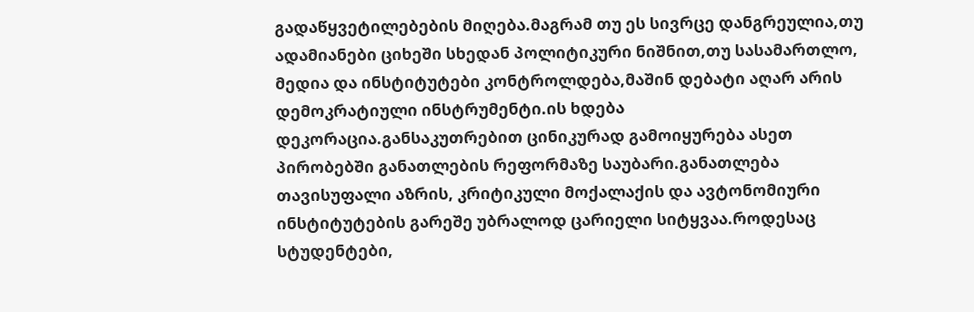გადაწყვეტილებების მიღება.მაგრამ თუ ეს სივრცე დანგრეულია,თუ ადამიანები ციხეში სხედან პოლიტიკური ნიშნით,თუ სასამართლო, მედია და ინსტიტუტები კონტროლდება,მაშინ დებატი აღარ არის დემოკრატიული ინსტრუმენტი.ის ხდება დეკორაცია.განსაკუთრებით ცინიკურად გამოიყურება ასეთ პირობებში განათლების რეფორმაზე საუბარი.განათლება თავისუფალი აზრის, კრიტიკული მოქალაქის და ავტონომიური ინსტიტუტების გარეშე უბრალოდ ცარიელი სიტყვაა.როდესაც სტუდენტები,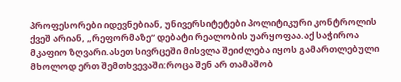პროფესორები იდევნებიან, უნივერსიტეტები პოლიტიკური კონტროლის ქვეშ არიან, „რეფორმაზე“ დებატი რეალობის უარყოფაა.აქ საჭიროა მკაფიო ზღვარი.ასეთ სივრცეში მისვლა შეიძლება იყოს გამართლებული მხოლოდ ერთ შემთხვევაში:როცა შენ არ თამაშობ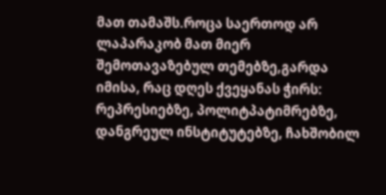მათ თამაშს.როცა საერთოდ არ ლაპარაკობ მათ მიერ შემოთავაზებულ თემებზე,გარდა იმისა, რაც დღეს ქვეყანას ჭირს: რეპრესიებზე, პოლიტპატიმრებზე, დანგრეულ ინსტიტუტებზე, ჩახშობილ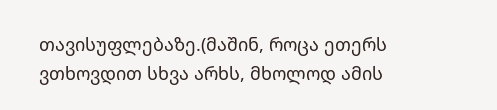თავისუფლებაზე.(მაშინ, როცა ეთერს ვთხოვდით სხვა არხს, მხოლოდ ამის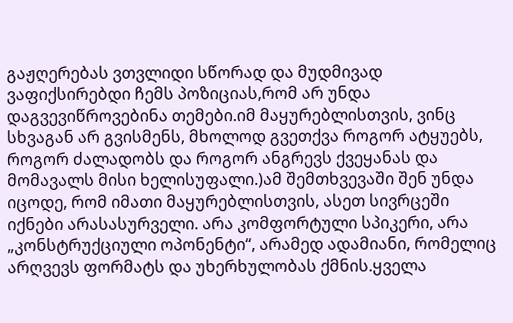გაჟღერებას ვთვლიდი სწორად და მუდმივად ვაფიქსირებდი ჩემს პოზიციას,რომ არ უნდა დაგვევიწროვებინა თემები.იმ მაყურებლისთვის, ვინც სხვაგან არ გვისმენს, მხოლოდ გვეთქვა როგორ ატყუებს, როგორ ძალადობს და როგორ ანგრევს ქვეყანას და მომავალს მისი ხელისუფალი.)ამ შემთხვევაში შენ უნდა იცოდე, რომ იმათი მაყურებლისთვის, ასეთ სივრცეში იქნები არასასურველი. არა კომფორტული სპიკერი, არა „კონსტრუქციული ოპონენტი“, არამედ ადამიანი, რომელიც არღვევს ფორმატს და უხერხულობას ქმნის.ყველა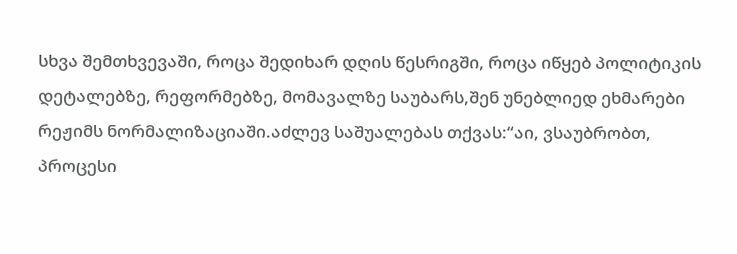სხვა შემთხვევაში, როცა შედიხარ დღის წესრიგში, როცა იწყებ პოლიტიკის დეტალებზე, რეფორმებზე, მომავალზე საუბარს,შენ უნებლიედ ეხმარები რეჟიმს ნორმალიზაციაში.აძლევ საშუალებას თქვას:“აი, ვსაუბრობთ, პროცესი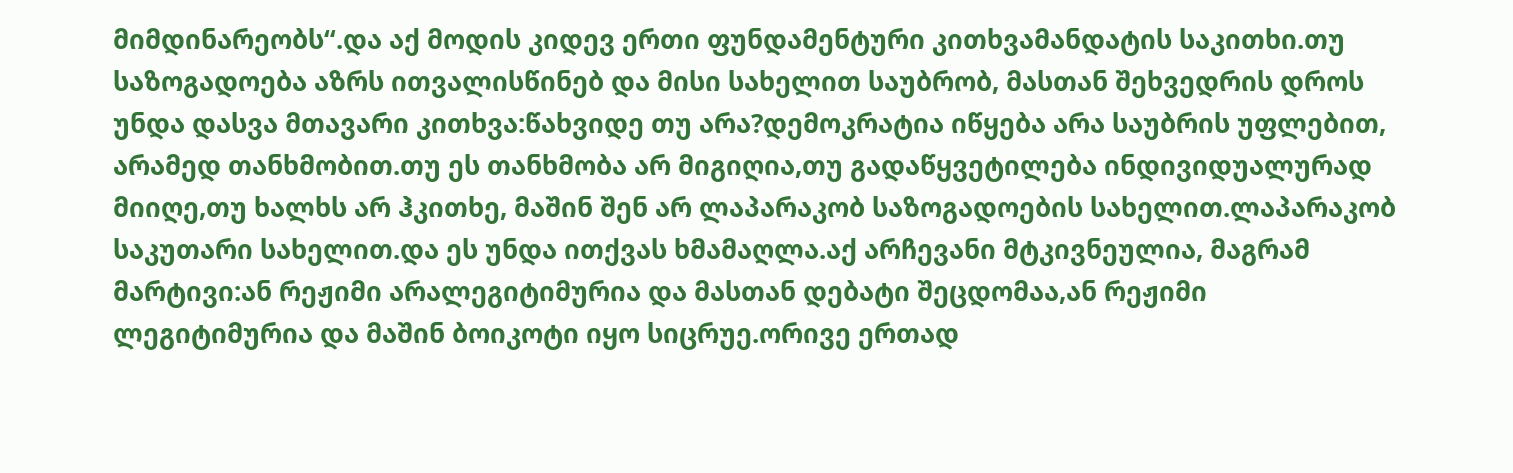მიმდინარეობს“.და აქ მოდის კიდევ ერთი ფუნდამენტური კითხვამანდატის საკითხი.თუ საზოგადოება აზრს ითვალისწინებ და მისი სახელით საუბრობ, მასთან შეხვედრის დროს უნდა დასვა მთავარი კითხვა:წახვიდე თუ არა?დემოკრატია იწყება არა საუბრის უფლებით, არამედ თანხმობით.თუ ეს თანხმობა არ მიგიღია,თუ გადაწყვეტილება ინდივიდუალურად მიიღე,თუ ხალხს არ ჰკითხე, მაშინ შენ არ ლაპარაკობ საზოგადოების სახელით.ლაპარაკობ საკუთარი სახელით.და ეს უნდა ითქვას ხმამაღლა.აქ არჩევანი მტკივნეულია, მაგრამ მარტივი:ან რეჟიმი არალეგიტიმურია და მასთან დებატი შეცდომაა,ან რეჟიმი ლეგიტიმურია და მაშინ ბოიკოტი იყო სიცრუე.ორივე ერთად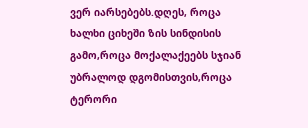ვერ იარსებებს.დღეს, როცა ხალხი ციხეში ზის სინდისის გამო,როცა მოქალაქეებს სჯიან უბრალოდ დგომისთვის,როცა ტერორი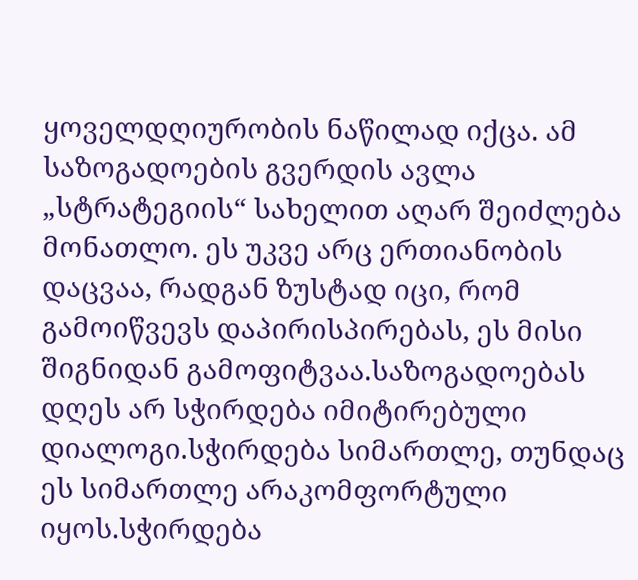ყოველდღიურობის ნაწილად იქცა. ამ საზოგადოების გვერდის ავლა „სტრატეგიის“ სახელით აღარ შეიძლება მონათლო. ეს უკვე არც ერთიანობის დაცვაა, რადგან ზუსტად იცი, რომ გამოიწვევს დაპირისპირებას, ეს მისი შიგნიდან გამოფიტვაა.საზოგადოებას დღეს არ სჭირდება იმიტირებული დიალოგი.სჭირდება სიმართლე, თუნდაც ეს სიმართლე არაკომფორტული იყოს.სჭირდება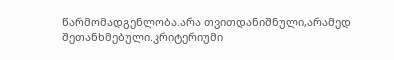წარმომადგენლობა.არა თვითდანიშნული,არამედ შეთანხმებული.კრიტერიუმი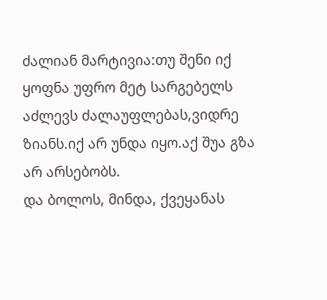ძალიან მარტივია:თუ შენი იქ ყოფნა უფრო მეტ სარგებელს აძლევს ძალაუფლებას,ვიდრე ზიანს.იქ არ უნდა იყო.აქ შუა გზა არ არსებობს.
და ბოლოს, მინდა, ქვეყანას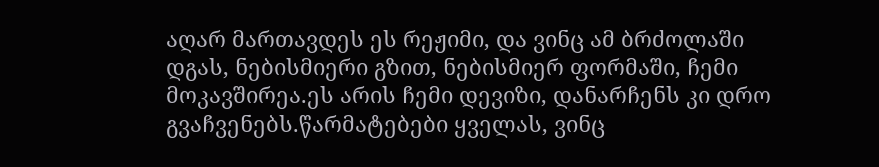აღარ მართავდეს ეს რეჟიმი, და ვინც ამ ბრძოლაში დგას, ნებისმიერი გზით, ნებისმიერ ფორმაში, ჩემი მოკავშირეა.ეს არის ჩემი დევიზი, დანარჩენს კი დრო გვაჩვენებს.წარმატებები ყველას, ვინც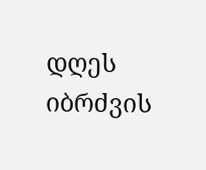დღეს იბრძვის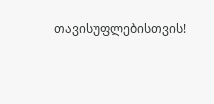თავისუფლებისთვის!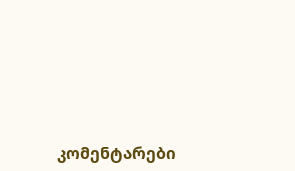კომენტარები